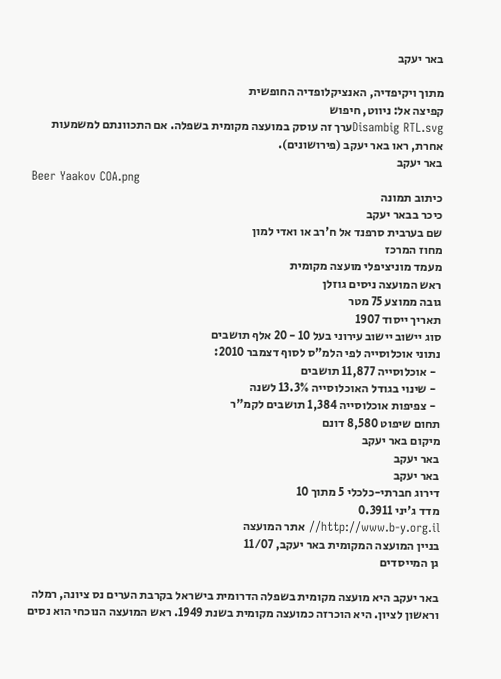באר יעקב

מתוך ויקיפדיה, האנציקלופדיה החופשית
קפיצה אל: ניווט, חיפוש
Disambig RTL.svgערך זה עוסק במועצה מקומית בשפלה. אם התכוונתם למשמעות אחרת, ראו באר יעקב (פירושונים).
באר יעקב
Beer Yaakov COA.png
כיתוב תמונה
כיכר בבאר יעקב
שם בערבית סרפנד אל ח'רב או ואדי למון
מחוז המרכז
מעמד מוניציפלי מועצה מקומית
ראש המועצה ניסים גוזלן
גובה ממוצע 75 מטר
תאריך ייסוד 1907
סוג יישוב יישוב עירוני בעל 10 - 20 אלף תושבים
נתוני אוכלוסייה לפי הלמ"ס לסוף דצמבר 2010:
  - אוכלוסייה 11,877 תושבים
  - שינוי בגודל האוכלוסייה 13.3% לשנה
  - צפיפות אוכלוסייה 1,384 תושבים לקמ"ר
תחום שיפוט 8,580 דונם
מיקום באר יעקב
באר יעקב
באר יעקב
דירוג חברתי-כלכלי 5 מתוך 10
מדד ג'יני 0.3911
http://www.b-y.org.il// אתר המועצה
בניין המועצה המקומית באר יעקב, 11/07
גן המייסדים

באר יעקב היא מועצה מקומית בשפלה הדרומית בישראל בקרבת הערים נס ציונה, רמלה וראשון לציון. היא הוכרזה כמועצה מקומית בשנת 1949. ראש המועצה הנוכחי הוא נסים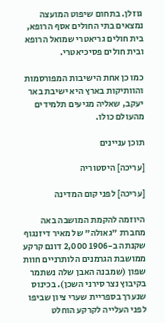גוזלן. בתחום שיפוט המועצה נמצאים בתי החולים אסף הרופא, בית חולים גריאטרי שמואל הרופא ובית חולים פסיכיאטרי.

כמו כן אחת הישיבות המפורסמות והוותיקות בארץ היא ישיבת באר יעקב, שאליה מגיעים תלמידים מהעולם כולו.

תוכן עניינים

[עריכה] היסטוריה

[עריכה] לפני קום המדינה

היוזמה להקמת המושבה באה מחברת "גאולה" של מאיר דיזנגוף שקנתה ב-1906 2,000 דונם קרקע ממושבת הגרמנים הלותרניים חוות שפון (שמבנה האבן שלה נשתמר בקיבוץ נצר סירני השכן). בכינוס שנערך בספריית שערי ציון שביפו לפני העלייה לקרקע הוחלט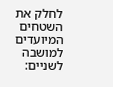לחלק את השטחים המיועדים למושבה לשניים: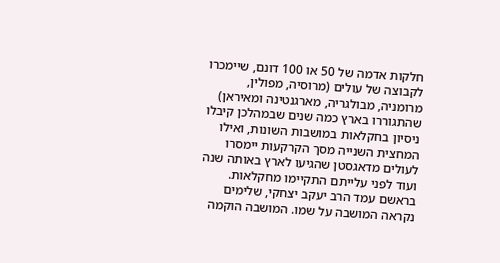חלקות אדמה של 50 או 100 דונם, שיימכרו לקבוצה של עולים (מרוסיה, מפולין, מרומניה, מבולגריה, מארגנטינה ומאיראן) שהתגוררו בארץ כמה שנים שבמהלכן קיבלו ניסיון בחקלאות במושבות השונות, ואילו המחצית השנייה מסך הקרקעות יימסרו לעולים מדאגסטן שהגיעו לארץ באותה שנה ועוד לפני עלייתם התקיימו מחקלאות. בראשם עמד הרב יעקב יצחקי, שלימים נקראה המושבה על שמו. המושבה הוקמה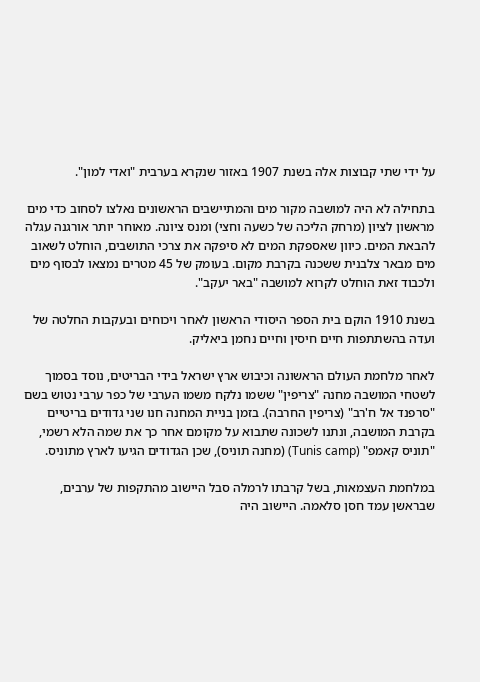על ידי שתי קבוצות אלה בשנת 1907 באזור שנקרא בערבית "ואדי למון".

בתחילה לא היה למושבה מקור מים והמתיישבים הראשונים נאלצו לסחוב כדי מים מראשון לציון (מרחק הליכה של כשעה וחצי) ומנס ציונה. מאוחר יותר אורגנה עגלה להבאת המים. כיוון שאספקת המים לא סיפקה את צרכי התושבים, הוחלט לשאוב מים מבאר צלבנית ששכנה בקרבת מקום. בעומק של 45 מטרים נמצאו לבסוף מים ולכבוד זאת הוחלט לקרוא למושבה "באר יעקב".

בשנת 1910 הוקם בית הספר היסודי הראשון לאחר ויכוחים ובעקבות החלטה של ועדה בהשתתפות חיים חיסין וחיים נחמן ביאליק.

לאחר מלחמת העולם הראשונה וכיבוש ארץ ישראל בידי הבריטים, נוסד בסמוך לשטחי המושבה מחנה "צריפין" ששמו נלקח משמו הערבי של כפר ערבי נטוש בשם "סרפנד אל ח'רב" (צריפין החרבה). בזמן בניית המחנה חנו שני גדודים בריטיים בקרבת המושבה, ונתנו לשכונה שתבוא על מקומם אחר כך את שמה הלא רשמי, "תוניס קאמפ" (Tunis camp) (מחנה תוניס), שכן הגדודים הגיעו לארץ מתוניס.

במלחמת העצמאות, בשל קרבתו לרמלה סבל היישוב מהתקפות של ערבים, שבראשן עמד חסן סלאמה. היישוב היה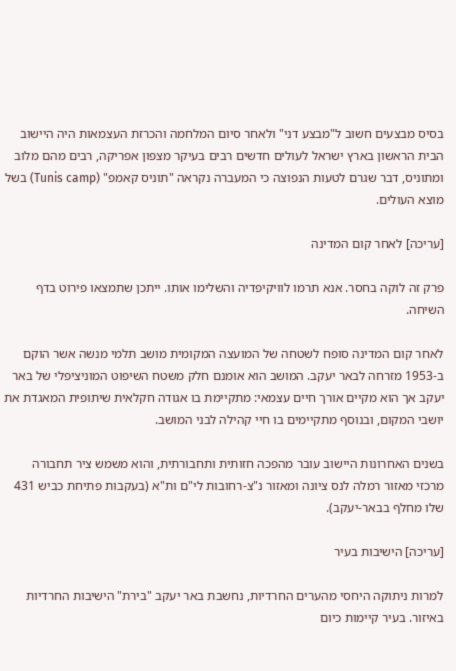בסיס מבצעים חשוב ל"מבצע דני" ולאחר סיום המלחמה והכרזת העצמאות היה היישוב הבית הראשון בארץ ישראל לעולים חדשים רבים בעיקר מצפון אפריקה, רבים מהם מלוב ומתוניס, דבר שגרם לטעות הנפוצה כי המעברה נקראה "תוניס קאמפ" (Tunis camp) בשל מוצא העולים.

[עריכה] לאחר קום המדינה

פרק זה לוקה בחסר. אנא תרמו לוויקיפדיה והשלימו אותו. ייתכן שתמצאו פירוט בדף השיחה.

לאחר קום המדינה סופח לשטחה של המועצה המקומית מושב תלמי מנשה אשר הוקם ב-1953 מזרחה לבאר יעקב. המושב הוא אומנם חלק משטח השיפוט המוניציפלי של באר יעקב אך הוא מקיים אורך חיים עצמאי: מתקיימת בו אגודה חקלאית שיתופית המאגדת את יושבי המקום, ובנוסף מתקיימים בו חיי קהילה לבני המושב.

בשנים האחרונות היישוב עובר מהפכה חזותית ותחבורתית, והוא משמש ציר תחבורה מרכזי מאזור רמלה לנס ציונה ומאזור נ"צ-רחובות לי"ם ות"א (בעקבות פתיחת כביש 431 שלו מחלף בבאר-יעקב).

[עריכה] הישיבות בעיר

למרות ניתוקה היחסי מהערים החרדיות, נחשבת באר יעקב "בירת" הישיבות החרדיות באיזור. בעיר קיימות כיום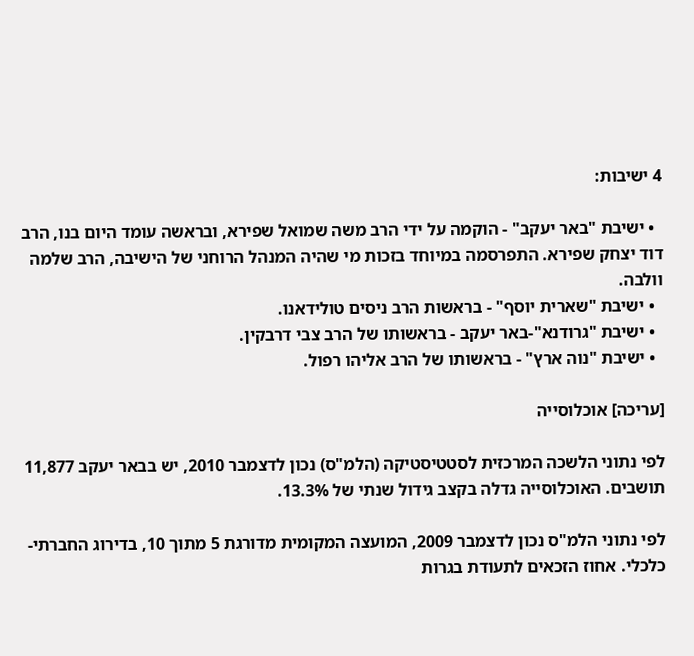4 ישיבות:

  • ישיבת "באר יעקב" - הוקמה על ידי הרב משה שמואל שפירא, ובראשה עומד היום בנו, הרב דוד יצחק שפירא. התפרסמה במיוחד בזכות מי שהיה המנהל הרוחני של הישיבה, הרב שלמה וולבה.
  • ישיבת "שארית יוסף" - בראשות הרב ניסים טולידאנו.
  • ישיבת "גרודנא"-באר יעקב - בראשותו של הרב צבי דרבקין.
  • ישיבת "נוה ארץ" - בראשותו של הרב אליהו רפול.

[עריכה] אוכלוסייה

לפי נתוני הלשכה המרכזית לסטטיסטיקה (הלמ"ס) נכון לדצמבר 2010, יש בבאר יעקב 11,877 תושבים. האוכלוסייה גדלה בקצב גידול שנתי של 13.3%.

לפי נתוני הלמ"ס נכון לדצמבר 2009, המועצה המקומית מדורגת 5 מתוך 10, בדירוג החברתי-כלכלי. אחוז הזכאים לתעודת בגרות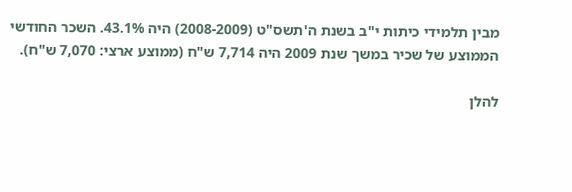מבין תלמידי כיתות י"ב בשנת ה'תשס"ט (2008-2009) היה 43.1%. השכר החודשי הממוצע של שכיר במשך שנת 2009 היה 7,714 ש"ח (ממוצע ארצי: 7,070 ש"ח).

להלן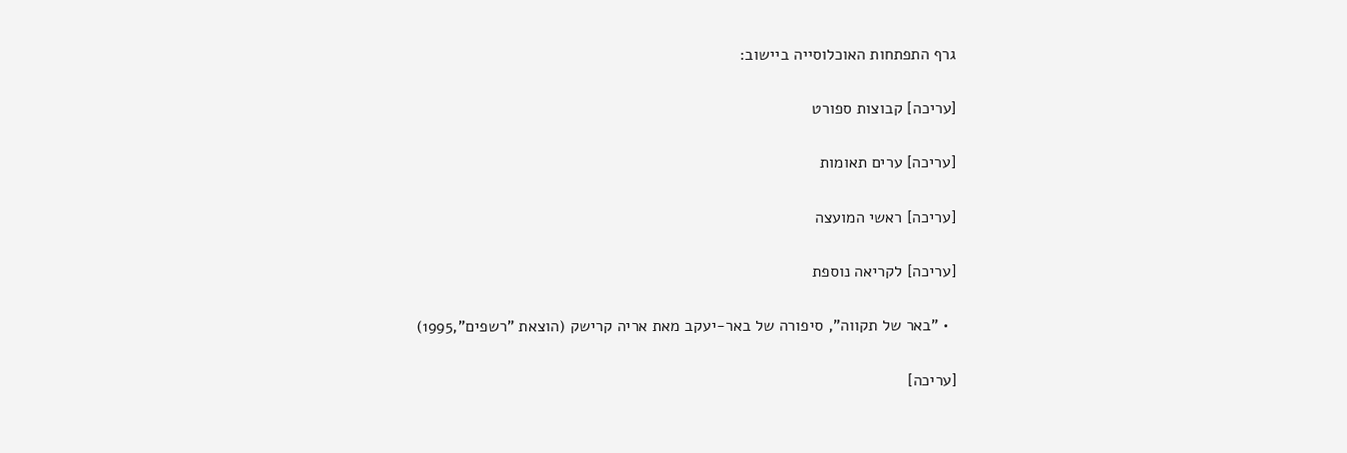גרף התפתחות האוכלוסייה ביישוב:

[עריכה] קבוצות ספורט

[עריכה] ערים תאומות

[עריכה] ראשי המועצה

[עריכה] לקריאה נוספת

  • "באר של תקווה", סיפורה של באר-יעקב מאת אריה קרישק (הוצאת "רשפים",1995)

[עריכה]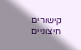קישורים חיצוניים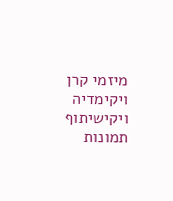מיזמי קרן ויקימדיה
ויקישיתוף תמונות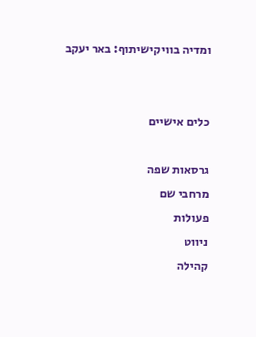ומדיה בוויקישיתוף: באר יעקב


כלים אישיים

גרסאות שפה
מרחבי שם
פעולות
ניווט
קהילה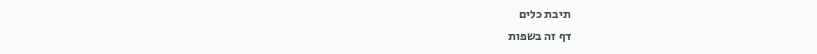תיבת כלים
דף זה בשפות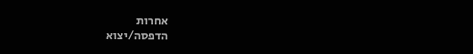אחרות
הדפסה/יצוא